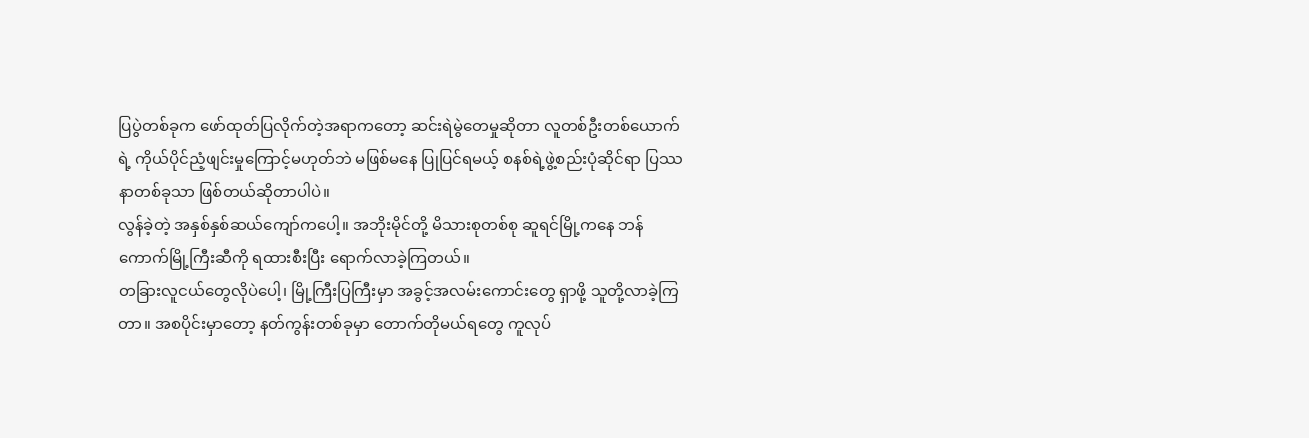ပြပွဲတစ်ခုက ဖော်ထုတ်ပြလိုက်တဲ့အရာကတော့ ဆင်းရဲမွဲတေမှုဆိုတာ လူတစ်ဦးတစ်ယောက်ရဲ့ ကိုယ်ပိုင်ညံ့ဖျင်းမှုကြောင့်မဟုတ်ဘဲ မဖြစ်မနေ ပြုပြင်ရမယ့် စနစ်ရဲ့ဖွဲ့စည်းပုံဆိုင်ရာ ပြဿနာတစ်ခုသာ ဖြစ်တယ်ဆိုတာပါပဲ။
လွန်ခဲ့တဲ့ အနှစ်နှစ်ဆယ်ကျော်ကပေါ့။ အဘိုးမိုင်တို့ မိသားစုတစ်စု ဆူရင်မြို့ကနေ ဘန်ကောက်မြို့ကြီးဆီကို ရထားစီးပြီး ရောက်လာခဲ့ကြတယ်။
တခြားလူငယ်တွေလိုပဲပေါ့၊ မြို့ကြီးပြကြီးမှာ အခွင့်အလမ်းကောင်းတွေ ရှာဖို့ သူတို့လာခဲ့ကြတာ။ အစပိုင်းမှာတော့ နတ်ကွန်းတစ်ခုမှာ တောက်တိုမယ်ရတွေ ကူလုပ်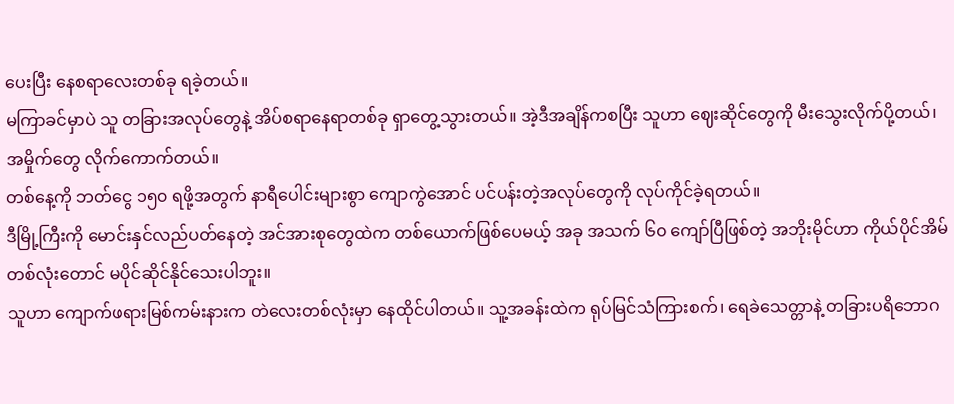ပေးပြီး နေစရာလေးတစ်ခု ရခဲ့တယ်။
မကြာခင်မှာပဲ သူ တခြားအလုပ်တွေနဲ့ အိပ်စရာနေရာတစ်ခု ရှာတွေ့သွားတယ်။ အဲ့ဒီအချိန်ကစပြီး သူဟာ ဈေးဆိုင်တွေကို မီးသွေးလိုက်ပို့တယ်၊ အမှိုက်တွေ လိုက်ကောက်တယ်။
တစ်နေ့ကို ဘတ်ငွေ ၁၅၀ ရဖို့အတွက် နာရီပေါင်းများစွာ ကျောကွဲအောင် ပင်ပန်းတဲ့အလုပ်တွေကို လုပ်ကိုင်ခဲ့ရတယ်။
ဒီမြို့ကြီးကို မောင်းနှင်လည်ပတ်နေတဲ့ အင်အားစုတွေထဲက တစ်ယောက်ဖြစ်ပေမယ့် အခု အသက် ၆၀ ကျော်ပြီဖြစ်တဲ့ အဘိုးမိုင်ဟာ ကိုယ်ပိုင်အိမ်တစ်လုံးတောင် မပိုင်ဆိုင်နိုင်သေးပါဘူး။
သူဟာ ကျောက်ဖရားမြစ်ကမ်းနားက တဲလေးတစ်လုံးမှာ နေထိုင်ပါတယ်။ သူ့အခန်းထဲက ရုပ်မြင်သံကြားစက်၊ ရေခဲသေတ္တာနဲ့ တခြားပရိဘောဂ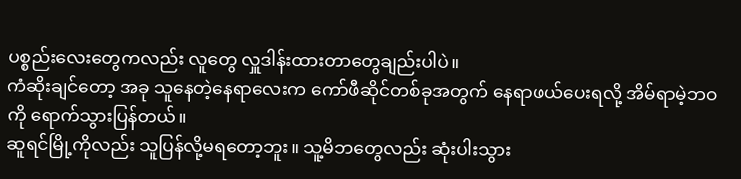ပစ္စည်းလေးတွေကလည်း လူတွေ လှူဒါန်းထားတာတွေချည်းပါပဲ။
ကံဆိုးချင်တော့ အခု သူနေတဲ့နေရာလေးက ကော်ဖီဆိုင်တစ်ခုအတွက် နေရာဖယ်ပေးရလို့ အိမ်ရာမဲ့ဘဝကို ရောက်သွားပြန်တယ်။
ဆူရင်မြို့ကိုလည်း သူပြန်လို့မရတော့ဘူး။ သူ့မိဘတွေလည်း ဆုံးပါးသွား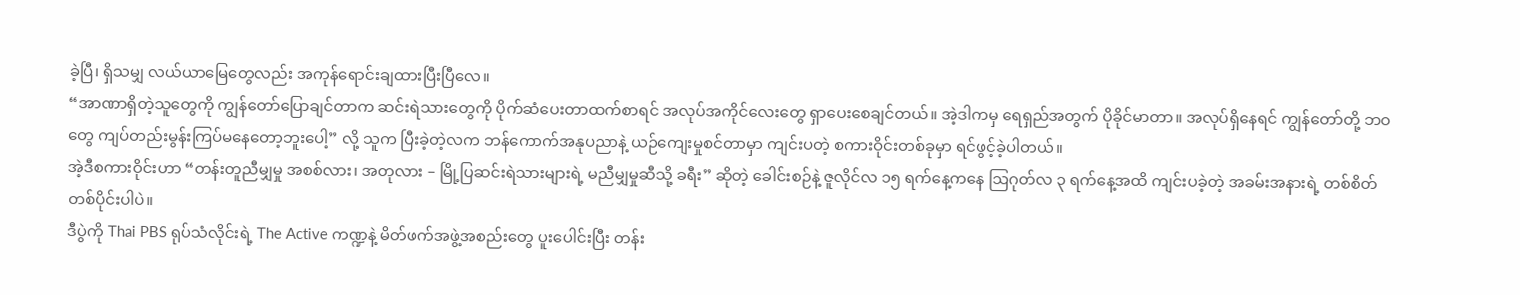ခဲ့ပြီ၊ ရှိသမျှ လယ်ယာမြေတွေလည်း အကုန်ရောင်းချထားပြီးပြီလေ။
“အာဏာရှိတဲ့သူတွေကို ကျွန်တော်ပြောချင်တာက ဆင်းရဲသားတွေကို ပိုက်ဆံပေးတာထက်စာရင် အလုပ်အကိုင်လေးတွေ ရှာပေးစေချင်တယ်။ အဲ့ဒါကမှ ရေရှည်အတွက် ပိုခိုင်မာတာ။ အလုပ်ရှိနေရင် ကျွန်တော်တို့ ဘဝတွေ ကျပ်တည်းမွန်းကြပ်မနေတော့ဘူးပေါ့” လို့ သူက ပြီးခဲ့တဲ့လက ဘန်ကောက်အနုပညာနဲ့ ယဉ်ကျေးမှုစင်တာမှာ ကျင်းပတဲ့ စကားဝိုင်းတစ်ခုမှာ ရင်ဖွင့်ခဲ့ပါတယ်။
အဲ့ဒီစကားဝိုင်းဟာ “တန်းတူညီမျှမှု အစစ်လား၊ အတုလား – မြို့ပြဆင်းရဲသားများရဲ့ မညီမျှမှုဆီသို့ ခရီး” ဆိုတဲ့ ခေါင်းစဉ်နဲ့ ဇူလိုင်လ ၁၅ ရက်နေ့ကနေ ဩဂုတ်လ ၃ ရက်နေ့အထိ ကျင်းပခဲ့တဲ့ အခမ်းအနားရဲ့ တစ်စိတ်တစ်ပိုင်းပါပဲ။
ဒီပွဲကို Thai PBS ရုပ်သံလိုင်းရဲ့ The Active ကဏ္ဍနဲ့ မိတ်ဖက်အဖွဲ့အစည်းတွေ ပူးပေါင်းပြီး တန်း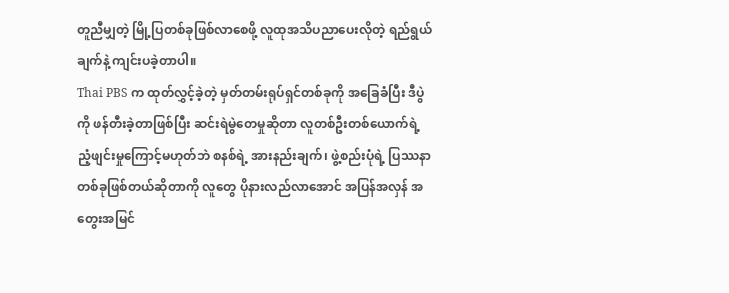တူညီမျှတဲ့ မြို့ပြတစ်ခုဖြစ်လာစေဖို့ လူထုအသိပညာပေးလိုတဲ့ ရည်ရွယ်ချက်နဲ့ ကျင်းပခဲ့တာပါ။
Thai PBS က ထုတ်လွှင့်ခဲ့တဲ့ မှတ်တမ်းရုပ်ရှင်တစ်ခုကို အခြေခံပြီး ဒီပွဲကို ဖန်တီးခဲ့တာဖြစ်ပြီး ဆင်းရဲမွဲတေမှုဆိုတာ လူတစ်ဦးတစ်ယောက်ရဲ့ ညံ့ဖျင်းမှုကြောင့်မဟုတ်ဘဲ စနစ်ရဲ့ အားနည်းချက်၊ ဖွဲ့စည်းပုံရဲ့ ပြဿနာတစ်ခုဖြစ်တယ်ဆိုတာကို လူတွေ ပိုနားလည်လာအောင် အပြန်အလှန် အတွေးအမြင်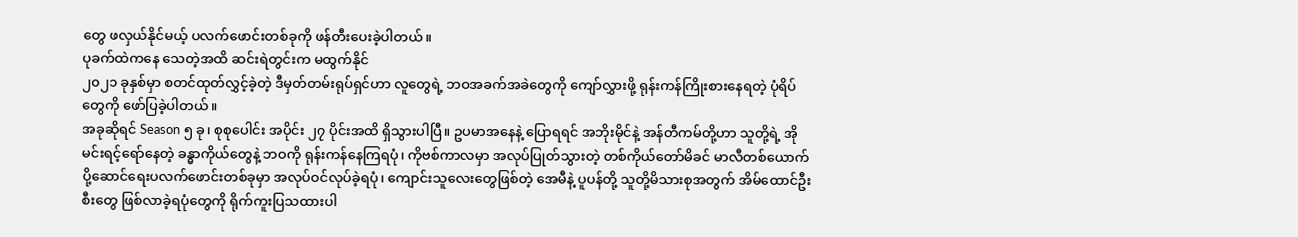တွေ ဖလှယ်နိုင်မယ့် ပလက်ဖောင်းတစ်ခုကို ဖန်တီးပေးခဲ့ပါတယ်။
ပုခက်ထဲကနေ သေတဲ့အထိ ဆင်းရဲတွင်းက မထွက်နိုင်
၂၀၂၁ ခုနှစ်မှာ စတင်ထုတ်လွှင့်ခဲ့တဲ့ ဒီမှတ်တမ်းရုပ်ရှင်ဟာ လူတွေရဲ့ ဘဝအခက်အခဲတွေကို ကျော်လွှားဖို့ ရုန်းကန်ကြိုးစားနေရတဲ့ ပုံရိပ်တွေကို ဖော်ပြခဲ့ပါတယ်။
အခုဆိုရင် Season ၅ ခု၊ စုစုပေါင်း အပိုင်း ၂၇ ပိုင်းအထိ ရှိသွားပါပြီ။ ဥပမာအနေနဲ့ ပြောရရင် အဘိုးမိုင်နဲ့ အန်တီကမ်တို့ဟာ သူတို့ရဲ့ အိုမင်းရင့်ရော်နေတဲ့ ခန္ဓာကိုယ်တွေနဲ့ ဘဝကို ရုန်းကန်နေကြရပုံ၊ ကိုဗစ်ကာလမှာ အလုပ်ပြုတ်သွားတဲ့ တစ်ကိုယ်တော်မိခင် မာလီတစ်ယောက် ပို့ဆောင်ရေးပလက်ဖောင်းတစ်ခုမှာ အလုပ်ဝင်လုပ်ခဲ့ရပုံ၊ ကျောင်းသူလေးတွေဖြစ်တဲ့ အေမီနဲ့ ပူပန်တို့ သူတို့မိသားစုအတွက် အိမ်ထောင်ဦးစီးတွေ ဖြစ်လာခဲ့ရပုံတွေကို ရိုက်ကူးပြသထားပါ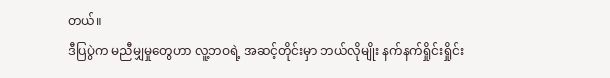တယ်။
ဒီပြပွဲက မညီမျှမှုတွေဟာ လူ့ဘဝရဲ့ အဆင့်တိုင်းမှာ ဘယ်လိုမျိုး နက်နက်ရှိုင်းရှိုင်း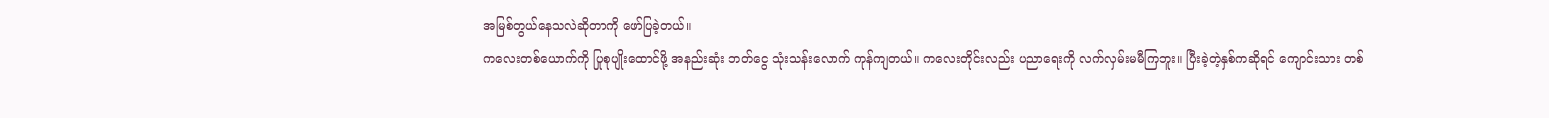အမြစ်တွယ်နေသလဲဆိုတာကို ဖော်ပြခဲ့တယ်။
ကလေးတစ်ယောက်ကို ပြုစုပျိုးထောင်ဖို့ အနည်းဆုံး ဘတ်ငွေ သုံးသန်းလောက် ကုန်ကျတယ်။ ကလေးတိုင်းလည်း ပညာရေးကို လက်လှမ်းမမီကြဘူး။ ပြီးခဲ့တဲ့နှစ်ကဆိုရင် ကျောင်းသား တစ်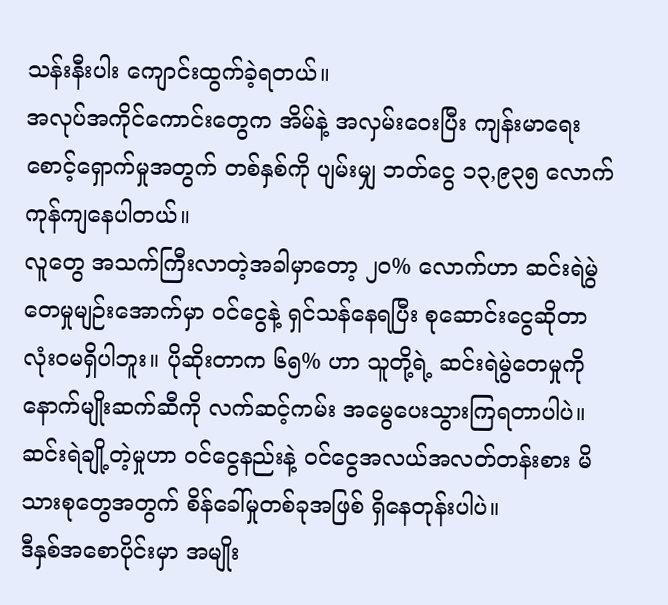သန်းနီးပါး ကျောင်းထွက်ခဲ့ရတယ်။
အလုပ်အကိုင်ကောင်းတွေက အိမ်နဲ့ အလှမ်းဝေးပြီး ကျန်းမာရေးစောင့်ရှောက်မှုအတွက် တစ်နှစ်ကို ပျမ်းမျှ ဘတ်ငွေ ၁၃,၉၃၅ လောက် ကုန်ကျနေပါတယ်။
လူတွေ အသက်ကြီးလာတဲ့အခါမှာတော့ ၂၀% လောက်ဟာ ဆင်းရဲမွဲတေမှုမျဉ်းအောက်မှာ ဝင်ငွေနဲ့ ရှင်သန်နေရပြီး စုဆောင်းငွေဆိုတာ လုံးဝမရှိပါဘူး။ ပိုဆိုးတာက ၆၅% ဟာ သူတို့ရဲ့ ဆင်းရဲမွဲတေမှုကို နောက်မျိုးဆက်ဆီကို လက်ဆင့်ကမ်း အမွေပေးသွားကြရတာပါပဲ။
ဆင်းရဲချို့တဲ့မှုဟာ ဝင်ငွေနည်းနဲ့ ဝင်ငွေအလယ်အလတ်တန်းစား မိသားစုတွေအတွက် စိန်ခေါ်မှုတစ်ခုအဖြစ် ရှိနေတုန်းပါပဲ။
ဒီနှစ်အစောပိုင်းမှာ အမျိုး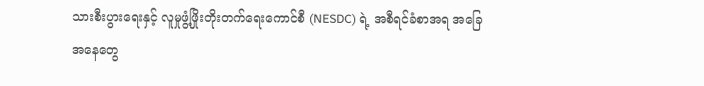သားစီးပွားရေးနှင့် လူမှုဖွံ့ဖြိုးတိုးတက်ရေးကောင်စီ (NESDC) ရဲ့ အစီရင်ခံစာအရ အခြေအနေတွေ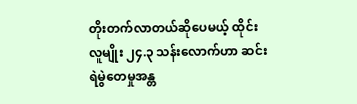တိုးတက်လာတယ်ဆိုပေမယ့် ထိုင်းလူမျိုး ၂၄.၃ သန်းလောက်ဟာ ဆင်းရဲမွဲတေမှုအန္တ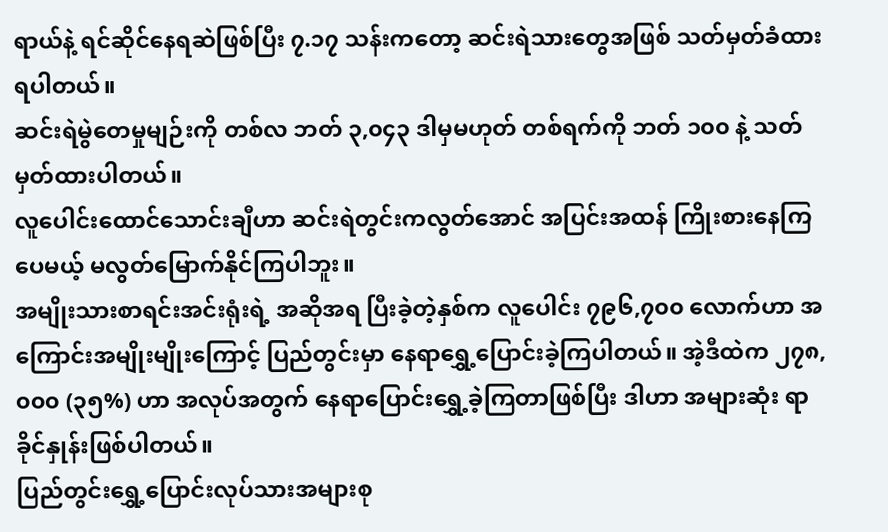ရာယ်နဲ့ ရင်ဆိုင်နေရဆဲဖြစ်ပြီး ၇.၁၇ သန်းကတော့ ဆင်းရဲသားတွေအဖြစ် သတ်မှတ်ခံထားရပါတယ်။
ဆင်းရဲမွဲတေမှုမျဉ်းကို တစ်လ ဘတ် ၃,၀၄၃ ဒါမှမဟုတ် တစ်ရက်ကို ဘတ် ၁၀၀ နဲ့ သတ်မှတ်ထားပါတယ်။
လူပေါင်းထောင်သောင်းချီဟာ ဆင်းရဲတွင်းကလွတ်အောင် အပြင်းအထန် ကြိုးစားနေကြပေမယ့် မလွတ်မြောက်နိုင်ကြပါဘူး။
အမျိုးသားစာရင်းအင်းရုံးရဲ့ အဆိုအရ ပြီးခဲ့တဲ့နှစ်က လူပေါင်း ၇၉၆,၇၀၀ လောက်ဟာ အကြောင်းအမျိုးမျိုးကြောင့် ပြည်တွင်းမှာ နေရာရွှေ့ပြောင်းခဲ့ကြပါတယ်။ အဲ့ဒီထဲက ၂၇၈,၀၀၀ (၃၅%) ဟာ အလုပ်အတွက် နေရာပြောင်းရွှေ့ခဲ့ကြတာဖြစ်ပြီး ဒါဟာ အများဆုံး ရာခိုင်နှုန်းဖြစ်ပါတယ်။
ပြည်တွင်းရွှေ့ပြောင်းလုပ်သားအများစု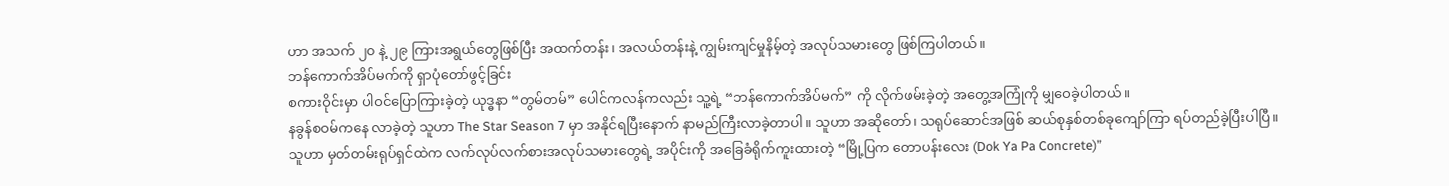ဟာ အသက် ၂၀ နဲ့ ၂၉ ကြားအရွယ်တွေဖြစ်ပြီး အထက်တန်း၊ အလယ်တန်းနဲ့ ကျွမ်းကျင်မှုနိမ့်တဲ့ အလုပ်သမားတွေ ဖြစ်ကြပါတယ်။
ဘန်ကောက်အိပ်မက်ကို ရှာပုံတော်ဖွင့်ခြင်း
စကားဝိုင်းမှာ ပါဝင်ပြောကြားခဲ့တဲ့ ယုဒ္ဓနာ “တွမ်တမ်” ပေါင်ကလန်ကလည်း သူ့ရဲ့ “ဘန်ကောက်အိပ်မက်” ကို လိုက်ဖမ်းခဲ့တဲ့ အတွေ့အကြုံကို မျှဝေခဲ့ပါတယ်။
နခွန်စဝမ်ကနေ လာခဲ့တဲ့ သူဟာ The Star Season 7 မှာ အနိုင်ရပြီးနောက် နာမည်ကြီးလာခဲ့တာပါ။ သူဟာ အဆိုတော်၊ သရုပ်ဆောင်အဖြစ် ဆယ်စုနှစ်တစ်ခုကျော်ကြာ ရပ်တည်ခဲ့ပြီးပါပြီ။
သူဟာ မှတ်တမ်းရုပ်ရှင်ထဲက လက်လုပ်လက်စားအလုပ်သမားတွေရဲ့ အပိုင်းကို အခြေခံရိုက်ကူးထားတဲ့ “မြို့ပြက တောပန်းလေး (Dok Ya Pa Concrete)”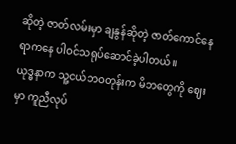ဆိုတဲ့ ဇာတ်လမ်းမှာ ချနွန်ဆိုတဲ့ ဇာတ်ကောင်နေရာကနေ ပါဝင်သရုပ်ဆောင်ခဲ့ပါတယ်။
ယုဒ္ဓနာက သူ့ငယ်ဘဝတုန်းက မိဘတွေကို ဈေးမှာ ကူညီလုပ်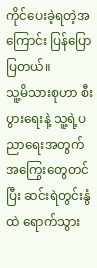ကိုင်ပေးခဲ့ရတဲ့အကြောင်း ပြန်ပြောပြတယ်။
သူ့မိသားစုဟာ စီးပွားရေးနဲ့ သူ့ရဲ့ပညာရေးအတွက် အကြွေးတွေတင်ပြီး ဆင်းရဲတွင်းနွံထဲ ရောက်သွား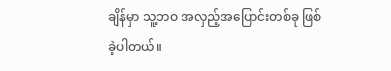ချိန်မှာ သူ့ဘဝ အလှည့်အပြောင်းတစ်ခု ဖြစ်ခဲ့ပါတယ်။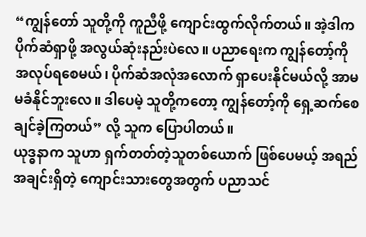“ကျွန်တော် သူတို့ကို ကူညီဖို့ ကျောင်းထွက်လိုက်တယ်။ အဲ့ဒါက ပိုက်ဆံရှာဖို့ အလွယ်ဆုံးနည်းပဲလေ။ ပညာရေးက ကျွန်တော့်ကို အလုပ်ရစေမယ်၊ ပိုက်ဆံအလုံအလောက် ရှာပေးနိုင်မယ်လို့ အာမမခံနိုင်ဘူးလေ။ ဒါပေမဲ့ သူတို့ကတော့ ကျွန်တော့်ကို ရှေ့ဆက်စေချင်ခဲ့ကြတယ်” လို့ သူက ပြောပါတယ်။
ယုဒ္ဓနာက သူဟာ ရှက်တတ်တဲ့သူတစ်ယောက် ဖြစ်ပေမယ့် အရည်အချင်းရှိတဲ့ ကျောင်းသားတွေအတွက် ပညာသင်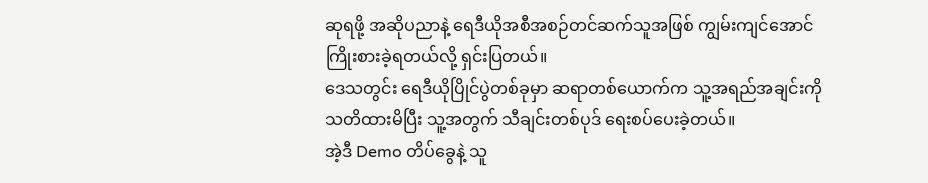ဆုရဖို့ အဆိုပညာနဲ့ ရေဒီယိုအစီအစဉ်တင်ဆက်သူအဖြစ် ကျွမ်းကျင်အောင် ကြိုးစားခဲ့ရတယ်လို့ ရှင်းပြတယ်။
ဒေသတွင်း ရေဒီယိုပြိုင်ပွဲတစ်ခုမှာ ဆရာတစ်ယောက်က သူ့အရည်အချင်းကို သတိထားမိပြီး သူ့အတွက် သီချင်းတစ်ပုဒ် ရေးစပ်ပေးခဲ့တယ်။
အဲ့ဒီ Demo တိပ်ခွေနဲ့ သူ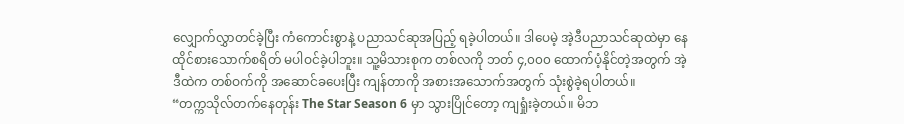လျှောက်လွှာတင်ခဲ့ပြီး ကံကောင်းစွာနဲ့ ပညာသင်ဆုအပြည့် ရခဲ့ပါတယ်။ ဒါပေမဲ့ အဲ့ဒီပညာသင်ဆုထဲမှာ နေထိုင်စားသောက်စရိတ် မပါဝင်ခဲ့ပါဘူး။ သူ့မိသားစုက တစ်လကို ဘတ် ၄,၀၀၀ ထောက်ပံ့နိုင်တဲ့အတွက် အဲ့ဒီထဲက တစ်ဝက်ကို အဆောင်ခပေးပြီး ကျန်တာကို အစားအသောက်အတွက် သုံးစွဲခဲ့ရပါတယ်။
“တက္ကသိုလ်တက်နေတုန်း The Star Season 6 မှာ သွားပြိုင်တော့ ကျရှုံးခဲ့တယ်။ မိဘ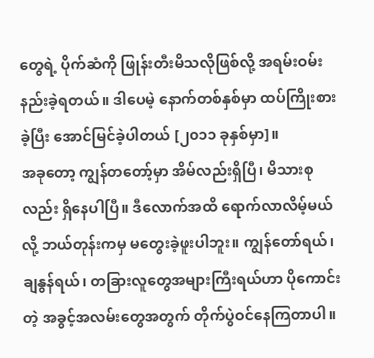တွေရဲ့ ပိုက်ဆံကို ဖြုန်းတီးမိသလိုဖြစ်လို့ အရမ်းဝမ်းနည်းခဲ့ရတယ်။ ဒါပေမဲ့ နောက်တစ်နှစ်မှာ ထပ်ကြိုးစားခဲ့ပြီး အောင်မြင်ခဲ့ပါတယ် [၂၀၁၁ ခုနှစ်မှာ]။
အခုတော့ ကျွန်တတော့်မှာ အိမ်လည်းရှိပြီ၊ မိသားစုလည်း ရှိနေပါပြီ။ ဒီလောက်အထိ ရောက်လာလိမ့်မယ်လို့ ဘယ်တုန်းကမှ မတွေးခဲ့ဖူးပါဘူး။ ကျွန်တော်ရယ်၊ ချနွန်ရယ်၊ တခြားလူတွေအများကြီးရယ်ဟာ ပိုကောင်းတဲ့ အခွင့်အလမ်းတွေအတွက် တိုက်ပွဲဝင်နေကြတာပါ။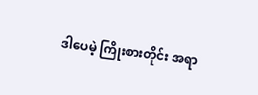ဒါပေမဲ့ ကြိုးစားတိုင်း အရာ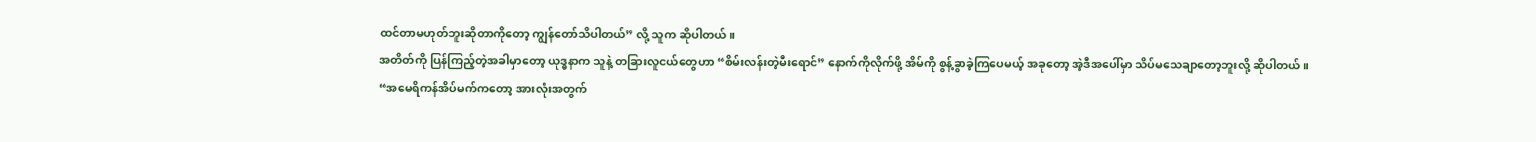ထင်တာမဟုတ်ဘူးဆိုတာကိုတော့ ကျွန်တော်သိပါတယ်” လို့ သူက ဆိုပါတယ်။
အတိတ်ကို ပြန်ကြည့်တဲ့အခါမှာတော့ ယုဒ္ဓနာက သူနဲ့ တခြားလူငယ်တွေဟာ “စိမ်းလန်းတဲ့မီးရောင်” နောက်ကိုလိုက်ဖို့ အိမ်ကို စွန့်ခွာခဲ့ကြပေမယ့် အခုတော့ အဲ့ဒီအပေါ်မှာ သိပ်မသေချာတော့ဘူးလို့ ဆိုပါတယ်။
“အမေရိကန်အိပ်မက်ကတော့ အားလုံးအတွက်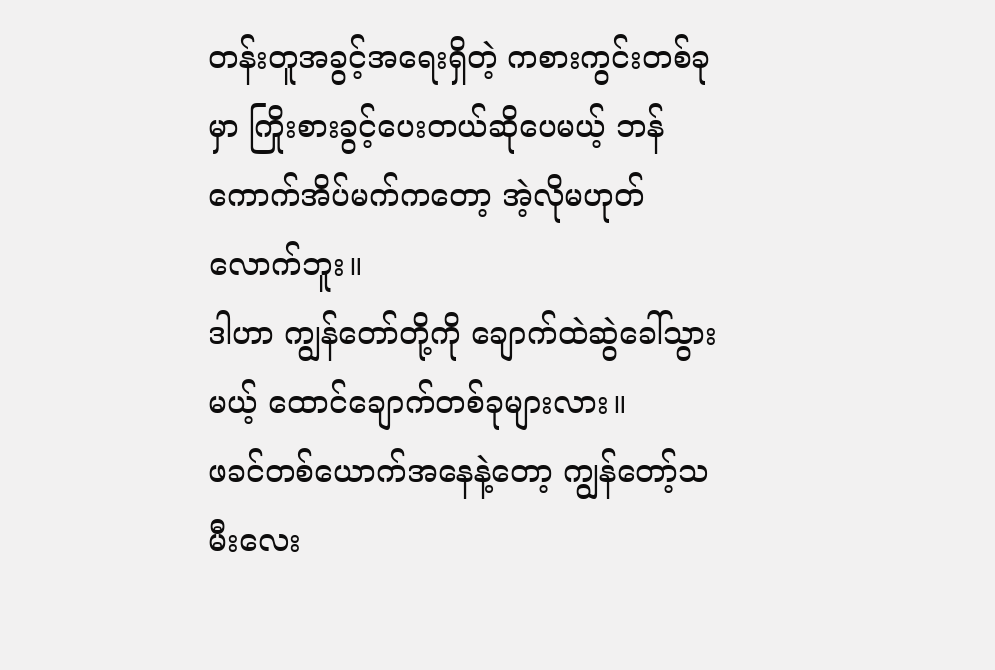တန်းတူအခွင့်အရေးရှိတဲ့ ကစားကွင်းတစ်ခုမှာ ကြိုးစားခွင့်ပေးတယ်ဆိုပေမယ့် ဘန်ကောက်အိပ်မက်ကတော့ အဲ့လိုမဟုတ်လောက်ဘူး။
ဒါဟာ ကျွန်တော်တို့ကို ချောက်ထဲဆွဲခေါ်သွားမယ့် ထောင်ချောက်တစ်ခုများလား။
ဖခင်တစ်ယောက်အနေနဲ့တော့ ကျွန်တော့်သမီးလေး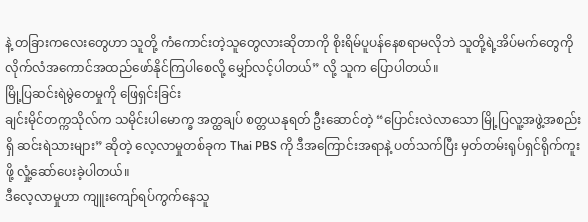နဲ့ တခြားကလေးတွေဟာ သူတို့ ကံကောင်းတဲ့သူတွေလားဆိုတာကို စိုးရိမ်ပူပန်နေစရာမလိုဘဲ သူတို့ရဲ့အိပ်မက်တွေကို လိုက်လံအကောင်အထည်ဖော်နိုင်ကြပါစေလို့ မျှော်လင့်ပါတယ်” လို့ သူက ပြောပါတယ်။
မြို့ပြဆင်းရဲမွဲတေမှုကို ဖြေရှင်းခြင်း
ချင်းမိုင်တက္ကသိုလ်က သမိုင်းပါမောက္ခ အတ္ထချပ် စတ္တယနုရတ် ဦးဆောင်တဲ့ “ပြောင်းလဲလာသော မြို့ပြလူ့အဖွဲ့အစည်းရှိ ဆင်းရဲသားများ” ဆိုတဲ့ လေ့လာမှုတစ်ခုက Thai PBS ကို ဒီအကြောင်းအရာနဲ့ ပတ်သက်ပြီး မှတ်တမ်းရုပ်ရှင်ရိုက်ကူးဖို့ လှုံ့ဆော်ပေးခဲ့ပါတယ်။
ဒီလေ့လာမှုဟာ ကျူးကျော်ရပ်ကွက်နေသူ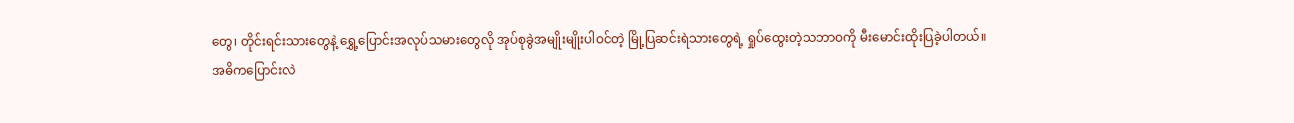တွေ၊ တိုင်းရင်းသားတွေနဲ့ ရွှေ့ပြောင်းအလုပ်သမားတွေလို အုပ်စုခွဲအမျိုးမျိုးပါဝင်တဲ့ မြို့ပြဆင်းရဲသားတွေရဲ့ ရှုပ်ထွေးတဲ့သဘာဝကို မီးမောင်းထိုးပြခဲ့ပါတယ်။
အဓိကပြောင်းလဲ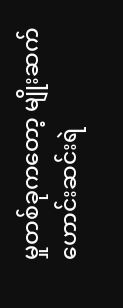မှုတစ်ခုကတော့ မျိုးဆက်ဟောင်းဆင်းရဲ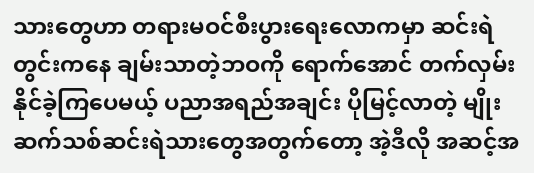သားတွေဟာ တရားမဝင်စီးပွားရေးလောကမှာ ဆင်းရဲတွင်းကနေ ချမ်းသာတဲ့ဘဝကို ရောက်အောင် တက်လှမ်းနိုင်ခဲ့ကြပေမယ့် ပညာအရည်အချင်း ပိုမြင့်လာတဲ့ မျိုးဆက်သစ်ဆင်းရဲသားတွေအတွက်တော့ အဲ့ဒီလို အဆင့်အ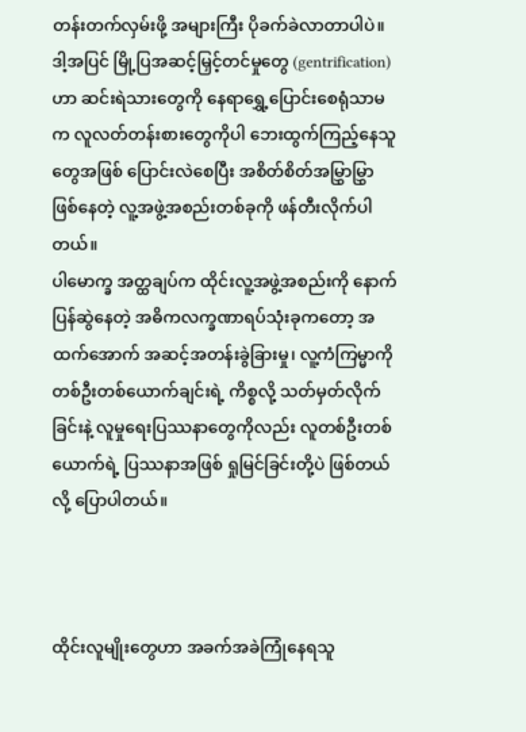တန်းတက်လှမ်းဖို့ အများကြီး ပိုခက်ခဲလာတာပါပဲ။
ဒါ့အပြင် မြို့ပြအဆင့်မြှင့်တင်မှုတွေ (gentrification) ဟာ ဆင်းရဲသားတွေကို နေရာရွှေ့ပြောင်းစေရုံသာမက လူလတ်တန်းစားတွေကိုပါ ဘေးထွက်ကြည့်နေသူတွေအဖြစ် ပြောင်းလဲစေပြီး အစိတ်စိတ်အမြွှာမြွှာဖြစ်နေတဲ့ လူ့အဖွဲ့အစည်းတစ်ခုကို ဖန်တီးလိုက်ပါတယ်။
ပါမောက္ခ အတ္ထချပ်က ထိုင်းလူ့အဖွဲ့အစည်းကို နောက်ပြန်ဆွဲနေတဲ့ အဓိကလက္ခဏာရပ်သုံးခုကတော့ အထက်အောက် အဆင့်အတန်းခွဲခြားမှု၊ လူ့ကံကြမ္မာကို တစ်ဦးတစ်ယောက်ချင်းရဲ့ ကိစ္စလို့ သတ်မှတ်လိုက်ခြင်းနဲ့ လူမှုရေးပြဿနာတွေကိုလည်း လူတစ်ဦးတစ်ယောက်ရဲ့ ပြဿနာအဖြစ် ရှုမြင်ခြင်းတို့ပဲ ဖြစ်တယ်လို့ ပြောပါတယ်။



ထိုင်းလူမျိုးတွေဟာ အခက်အခဲကြုံနေရသူ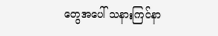တွေအပေါ် သနားကြင်နာ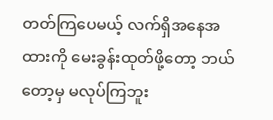တတ်ကြပေမယ့် လက်ရှိအနေအထားကို မေးခွန်းထုတ်ဖို့တော့ ဘယ်တော့မှ မလုပ်ကြဘူး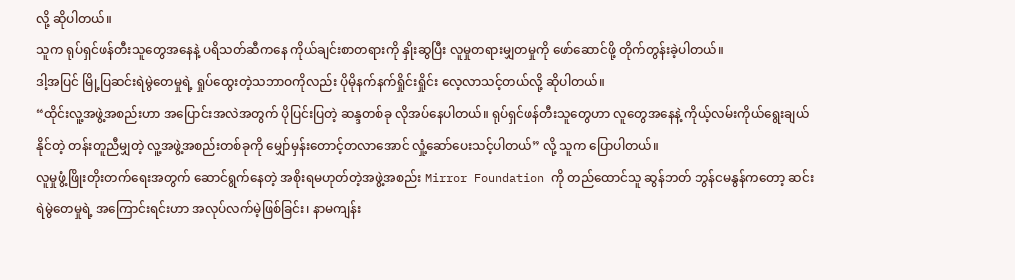လို့ ဆိုပါတယ်။
သူက ရုပ်ရှင်ဖန်တီးသူတွေအနေနဲ့ ပရိသတ်ဆီကနေ ကိုယ်ချင်းစာတရားကို နှိုးဆွပြီး လူမှုတရားမျှတမှုကို ဖော်ဆောင်ဖို့ တိုက်တွန်းခဲ့ပါတယ်။
ဒါ့အပြင် မြို့ပြဆင်းရဲမွဲတေမှုရဲ့ ရှုပ်ထွေးတဲ့သဘာဝကိုလည်း ပိုမိုနက်နက်ရှိုင်းရှိုင်း လေ့လာသင့်တယ်လို့ ဆိုပါတယ်။
“ထိုင်းလူ့အဖွဲ့အစည်းဟာ အပြောင်းအလဲအတွက် ပိုပြင်းပြတဲ့ ဆန္ဒတစ်ခု လိုအပ်နေပါတယ်။ ရုပ်ရှင်ဖန်တီးသူတွေဟာ လူတွေအနေနဲ့ ကိုယ့်လမ်းကိုယ်ရွေးချယ်နိုင်တဲ့ တန်းတူညီမျှတဲ့ လူ့အဖွဲ့အစည်းတစ်ခုကို မျှော်မှန်းတောင့်တလာအောင် လှုံ့ဆော်ပေးသင့်ပါတယ်” လို့ သူက ပြောပါတယ်။
လူမှုဖွံ့ဖြိုးတိုးတက်ရေးအတွက် ဆောင်ရွက်နေတဲ့ အစိုးရမဟုတ်တဲ့အဖွဲ့အစည်း Mirror Foundation ကို တည်ထောင်သူ ဆွန်ဘတ် ဘွန်ငမနွန်ကတော့ ဆင်းရဲမွဲတေမှုရဲ့ အကြောင်းရင်းဟာ အလုပ်လက်မဲ့ဖြစ်ခြင်း၊ နာမကျန်း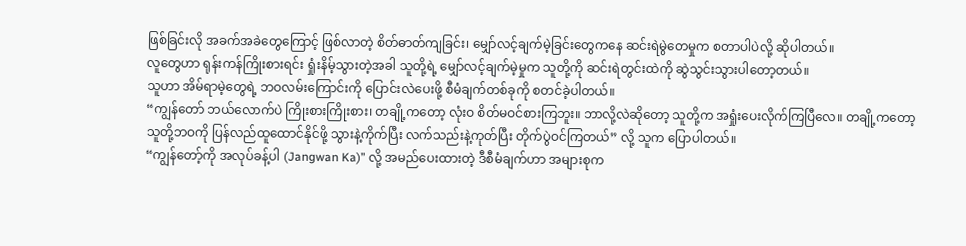ဖြစ်ခြင်းလို အခက်အခဲတွေကြောင့် ဖြစ်လာတဲ့ စိတ်ဓာတ်ကျခြင်း၊ မျှော်လင့်ချက်မဲ့ခြင်းတွေကနေ ဆင်းရဲမွဲတေမှုက စတာပါပဲလို့ ဆိုပါတယ်။
လူတွေဟာ ရုန်းကန်ကြိုးစားရင်း ရှုံးနိမ့်သွားတဲ့အခါ သူတို့ရဲ့ မျှော်လင့်ချက်မဲ့မှုက သူတို့ကို ဆင်းရဲတွင်းထဲကို ဆွဲသွင်းသွားပါတော့တယ်။
သူဟာ အိမ်ရာမဲ့တွေရဲ့ ဘဝလမ်းကြောင်းကို ပြောင်းလဲပေးဖို့ စီမံချက်တစ်ခုကို စတင်ခဲ့ပါတယ်။
“ကျွန်တော် ဘယ်လောက်ပဲ ကြိုးစားကြိုးစား၊ တချို့ကတော့ လုံးဝ စိတ်မဝင်စားကြဘူး။ ဘာလို့လဲဆိုတော့ သူတို့က အရှုံးပေးလိုက်ကြပြီလေ။ တချို့ကတော့ သူတို့ဘဝကို ပြန်လည်ထူထောင်နိုင်ဖို့ သွားနဲ့ကိုက်ပြီး လက်သည်းနဲ့ကုတ်ပြီး တိုက်ပွဲဝင်ကြတယ်” လို့ သူက ပြောပါတယ်။
“ကျွန်တော့်ကို အလုပ်ခန့်ပါ (Jangwan Ka)” လို့ အမည်ပေးထားတဲ့ ဒီစီမံချက်ဟာ အများစုက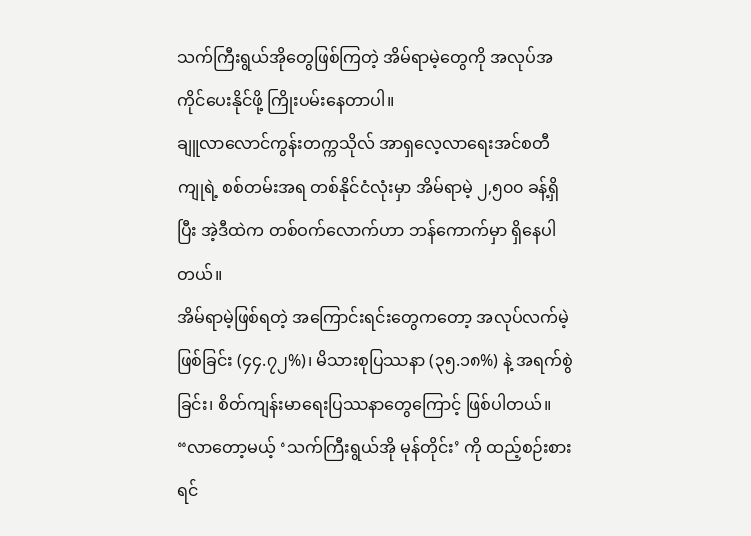သက်ကြီးရွယ်အိုတွေဖြစ်ကြတဲ့ အိမ်ရာမဲ့တွေကို အလုပ်အကိုင်ပေးနိုင်ဖို့ ကြိုးပမ်းနေတာပါ။
ချူလာလောင်ကွန်းတက္ကသိုလ် အာရှလေ့လာရေးအင်စတီကျုရဲ့ စစ်တမ်းအရ တစ်နိုင်ငံလုံးမှာ အိမ်ရာမဲ့ ၂,၅၀၀ ခန့်ရှိပြီး အဲ့ဒီထဲက တစ်ဝက်လောက်ဟာ ဘန်ကောက်မှာ ရှိနေပါတယ်။
အိမ်ရာမဲ့ဖြစ်ရတဲ့ အကြောင်းရင်းတွေကတော့ အလုပ်လက်မဲ့ဖြစ်ခြင်း (၄၄.၇၂%)၊ မိသားစုပြဿနာ (၃၅.၁၈%) နဲ့ အရက်စွဲခြင်း၊ စိတ်ကျန်းမာရေးပြဿနာတွေကြောင့် ဖြစ်ပါတယ်။
“လာတော့မယ့် ‘သက်ကြီးရွယ်အို မုန်တိုင်း’ ကို ထည့်စဉ်းစားရင်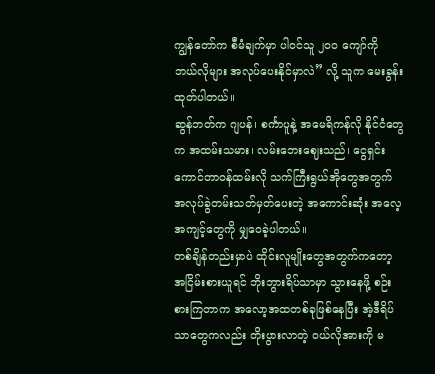ကျွန်တော်က စီမံချက်မှာ ပါဝင်သူ ၂၀၀ ကျော်ကို ဘယ်လိုများ အလုပ်ပေးနိုင်မှာလဲ” လို့ သူက မေးခွန်းထုတ်ပါတယ်။
ဆွန်ဘတ်က ဂျပန်၊ စင်္ကာပူနဲ့ အမေရိကန်လို နိုင်ငံတွေက အထမ်းသမား၊ လမ်းဘေးဈေးသည်၊ ငွေရှင်းကောင်တာဝန်ထမ်းလို သက်ကြီးရွယ်အိုတွေအတွက် အလုပ်ခွဲတမ်းသတ်မှတ်ပေးတဲ့ အကောင်းဆုံး အလေ့အကျင့်တွေကို မျှဝေခဲ့ပါတယ်။
တစ်ချိန်တည်းမှာပဲ ထိုင်းလူမျိုးတွေအတွက်ကတော့ အငြိမ်းစားယူရင် ဘိုးဘွားရိပ်သာမှာ သွားနေဖို့ စဉ်းစားကြတာက အလော့အထတစ်ခုဖြစ်နေပြီး အဲ့ဒီရိပ်သာတွေကလည်း တိုးပွားလာတဲ့ ဝယ်လိုအားကို မ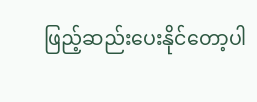ဖြည့်ဆည်းပေးနိုင်တော့ပါ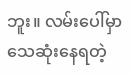ဘူး။ လမ်းပေါ်မှာ သေဆုံးနေရတဲ့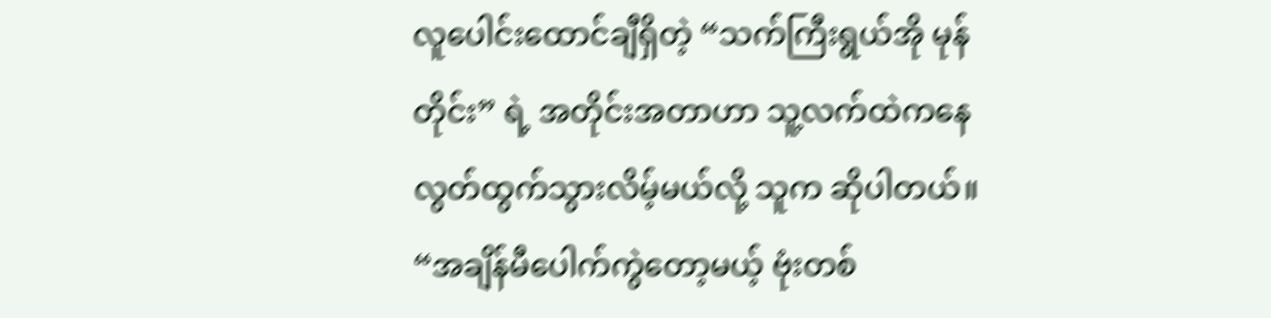လူပေါင်းထောင်ချီရှိတဲ့ “သက်ကြီးရွယ်အို မုန်တိုင်း” ရဲ့ အတိုင်းအတာဟာ သူ့လက်ထဲကနေ လွတ်ထွက်သွားလိမ့်မယ်လို့ သူက ဆိုပါတယ်။
“အချိန်မီပေါက်ကွဲတော့မယ့် ဗုံးတစ်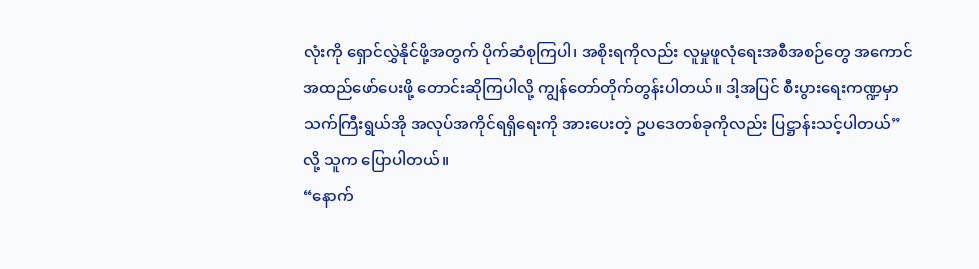လုံးကို ရှောင်လွှဲနိုင်ဖို့အတွက် ပိုက်ဆံစုကြပါ၊ အစိုးရကိုလည်း လူမှုဖူလုံရေးအစီအစဉ်တွေ အကောင်အထည်ဖော်ပေးဖို့ တောင်းဆိုကြပါလို့ ကျွန်တော်တိုက်တွန်းပါတယ်။ ဒါ့အပြင် စီးပွားရေးကဏ္ဍမှာ သက်ကြီးရွယ်အို အလုပ်အကိုင်ရရှိရေးကို အားပေးတဲ့ ဥပဒေတစ်ခုကိုလည်း ပြဋ္ဌာန်းသင့်ပါတယ်” လို့ သူက ပြောပါတယ်။
“နောက်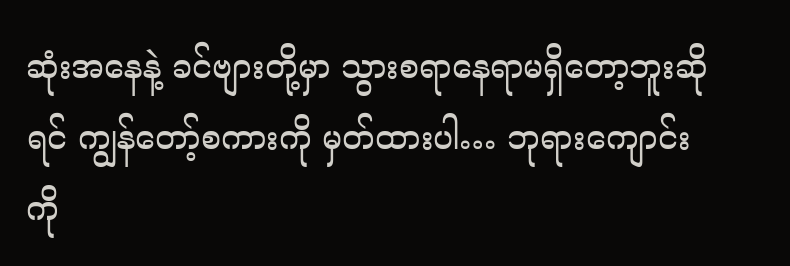ဆုံးအနေနဲ့ ခင်ဗျားတို့မှာ သွားစရာနေရာမရှိတော့ဘူးဆိုရင် ကျွန်တော့်စကားကို မှတ်ထားပါ… ဘုရားကျောင်းကို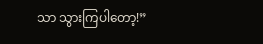သာ သွားကြပါတော့!”